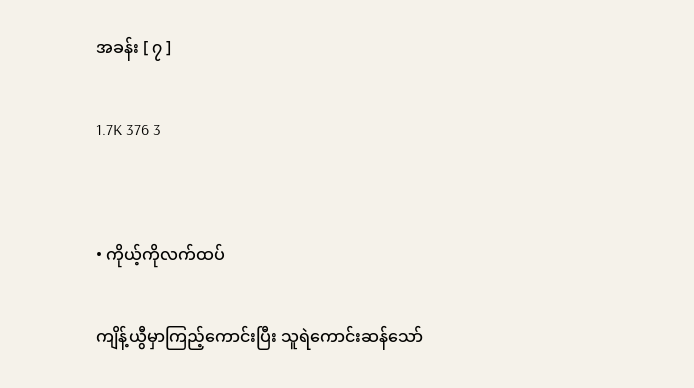အခန်း [ ၇ ]

1.7K 376 3


• ကိုယ့်ကိုလက်ထပ်

ကျိန့်ယွီမှာကြည့်ကောင်းပြီး သူရဲကောင်းဆန်သော်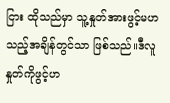ငြား ထိုသည်မှာ သူ့နှုတ်အားဖွင့်မဟသည့်အချိန်တွင်သာ ဖြစ်သည်။ဒီလူ နှုတ်ကိုဖွင့်ဟ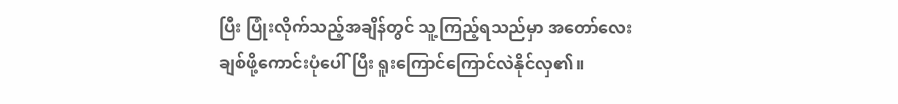ပြီး ပြုံးလိုက်သည့်အချိန်တွင် သူ့ကြည့်ရသည်မှာ အတော်လေးချစ်ဖို့ကောင်းပုံပေါ်ပြီး ရူးကြောင်ကြောင်လဲနိုင်လှ၏။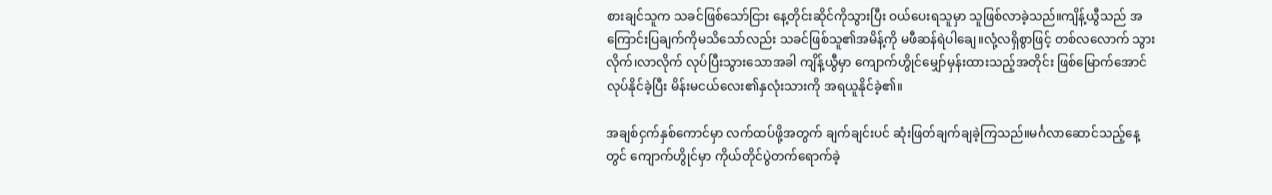စားချင်သူက သခင်ဖြစ်သော်ငြား နေ့တိုင်းဆိုင်ကိုသွားပြီး ဝယ်ပေးရသူမှာ သူဖြစ်လာခဲ့သည်။ကျိန့်ယွီသည် အကြောင်းပြချက်ကိုမသိသော်လည်း သခင်ဖြစ်သူ၏အမိန့်ကို မဖီဆန်ရဲပါချေ။လုံ့လရှိစွာဖြင့် တစ်လလောက် သွားလိုက်၊လာလိုက် လုပ်ပြီးသွားသောအခါ ‌ကျိန့်ယွီမှာ ကျောက်ဟွိုင်မျှော်မှန်းထားသည့်အတိုင်း ဖြစ်မြောက်အောင်လုပ်နိုင်ခဲ့ပြီး မိန်းမငယ်လေး၏နှလုံးသားကို အရယူနိုင်ခဲ့၏။

အချစ်ငှက်နှစ်ကောင်မှာ လက်ထပ်ဖို့အတွက် ချက်ချင်းပင် ဆုံးဖြတ်ချက်ချခဲ့ကြသည်။မင်္ဂလာဆောင်သည့်နေ့တွင် ကျောက်ဟွိုင်မှာ ကိုယ်တိုင်ပွဲတက်ရောက်ခဲ့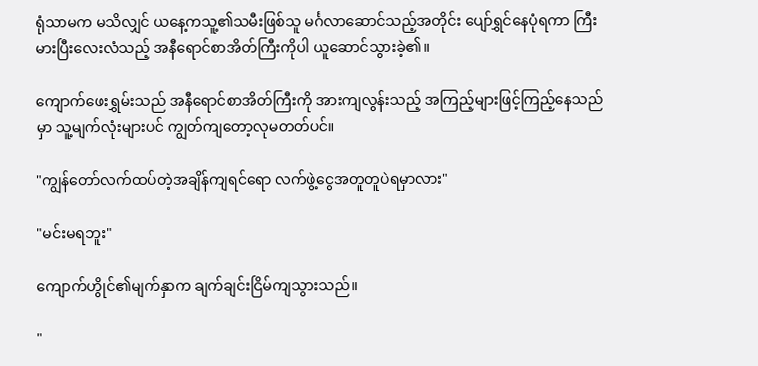ရုံသာမက မသိလျှင် ယနေ့ကသူ့၏သမီးဖြစ်သူ မင်္ဂလာဆောင်သည့်အတိုင်း ပျော်ရွှင်နေပုံရကာ ကြီးမားပြီးလေးလံသည့် အနီရောင်စာအိတ်ကြီးကိုပါ ယူဆောင်သွားခဲ့၏။

ကျောက်ဖေးရွှမ်းသည် အနီရောင်စာအိတ်ကြီးကို အားကျလွန်းသည့် အကြည့်များဖြင့်ကြည့်နေသည်မှာ သူ့မျက်လုံးများပင် ကျွတ်ကျတော့လုမတတ်ပင်။

"ကျွန်တော်လက်ထပ်တဲ့အချိန်ကျရင်ရော လက်ဖွဲ့ငွေအတူတူပဲရမှာလား"

"မင်းမရဘူး"

ကျောက်ဟွိုင်၏မျက်နှာက ချက်ချင်းငြိမ်ကျသွားသည်။

"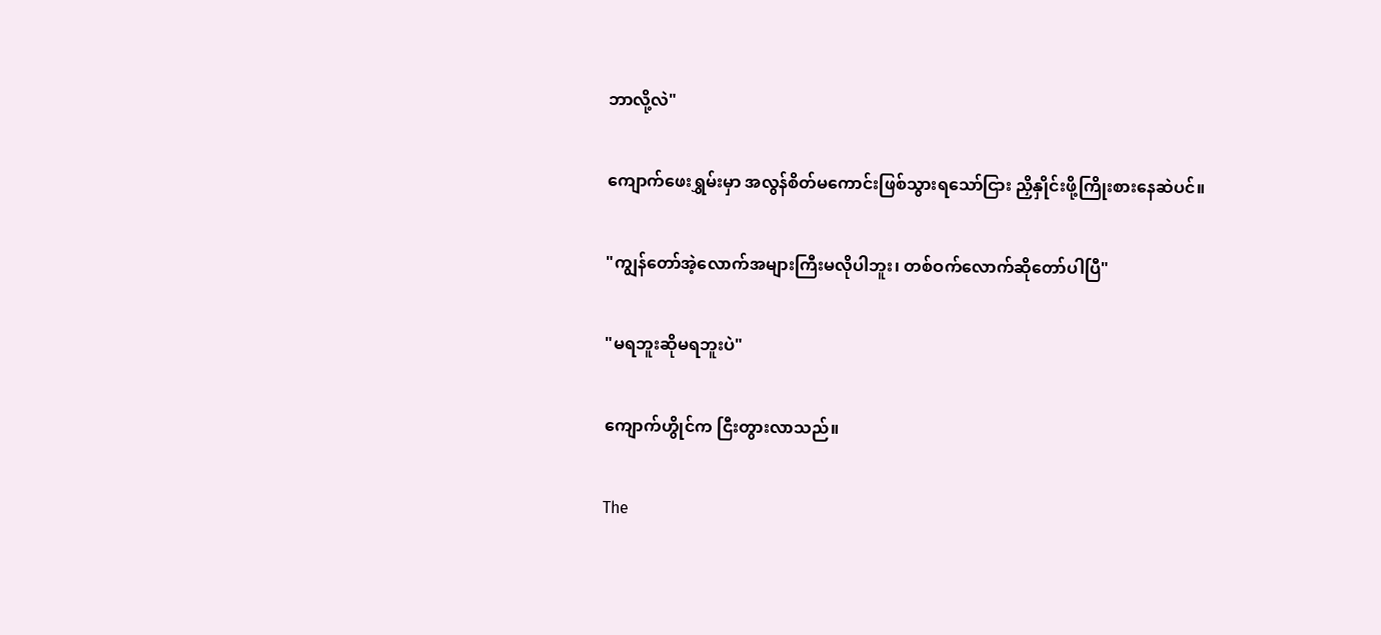ဘာလို့လဲ"

ကျောက်ဖေးရွှမ်းမှာ အလွန်စိတ်မကောင်းဖြစ်သွားရသော်ငြား ညှိနှိုင်းဖို့ကြိုးစားနေဆဲပင်။

"ကျွန်တော်အဲ့လောက်အများကြီးမလိုပါဘူး၊ တစ်ဝက်လောက်ဆိုတော်ပါပြီ"

"မရဘူးဆိုမရဘူးပဲ"

ကျောက်ဟွိုင်က ငြီးတွားလာသည်။

The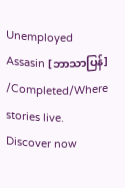Unemployed Assasin [ဘာသာပြန်] /Completed/Where stories live. Discover now